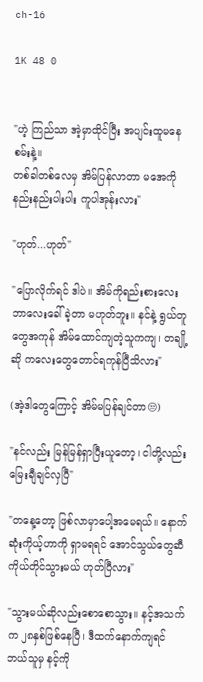ch-16

1K 48 0


"ဟဲ့ ကြည်သာ အဲ့မှာထိုင်ပြီး အပျင်းထူမနေစမ်းနဲ့။
တစ်ခါတစ်လေမှ အိမ်ပြန်လာတာ မအေကို နည်းနည်းပါးပါး ကူပါအုန်းလား"

"ဟုတ်...ဟုတ်"

"ပြောလိုက်ရင် ဒါပဲ။ အိမ်ကိုရည်းစားလေး ဘာလေးခေါ်ခဲ့တာ မဟုတ်ဘူး။ နင်နဲ့ ရွယ်တူတွေအကုန် အိမ်ထောင်ကျတဲ့သူကကျ၊ တချို့ဆို ကလေးတွေတောင်ရကုန်ပြီသိလား"

(အဲ့ဒါတွေကြောင့် အိမ်မပြန်ချင်တာ😒)

"နင်လည်း မြန်မြန်ရှာပြီးယူတော့၊ ငါတို့လည်းမြေးချီချင်လှပြီ"

"တနေ့တော့ ဖြစ်လာမှာပေါ့အမေရယ်။ နောက်ဆုံးကိုယ့်ဟာကို ရှာမရရင် အောင်သွယ်တွေဆီကိုယ်တိုင်သွားမယ် ဟုတ်ပြီလား"

"သွားမယ်ဆိုလည်းစောစောသွား။ နင့်အသက်က ၂၈နှစ်ဖြစ်နေပြီ၊ ဒီထက်နောက်ကျရင် ဘယ်သူမှ နင့်ကို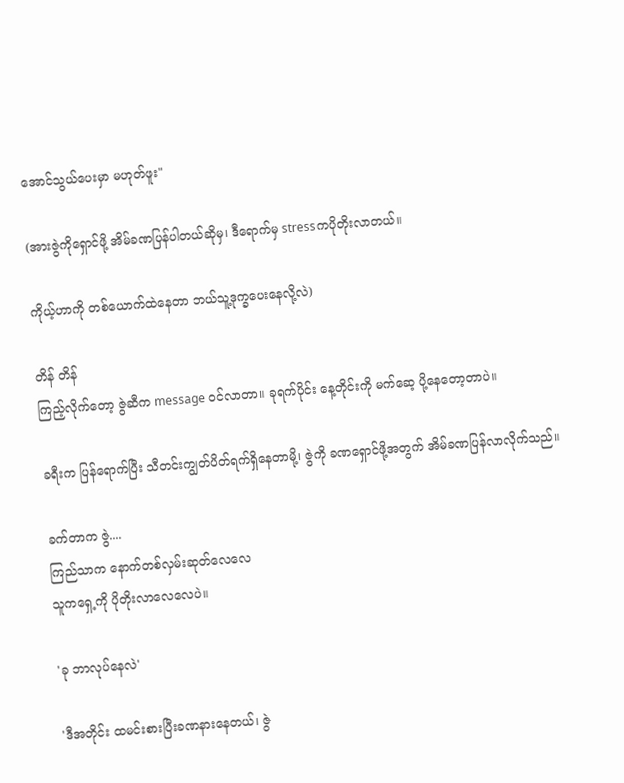အောင်သွယ်ပေးမှာ မဟုတ်ဖူး"

(အားဇွဲကိုရှောင်ဖို့ အိမ်ခဏပြန်ပါတယ်ဆိုမှ၊ ဒီရောက်မှ stressကပိုတိုးလာတယ်။

ကိုယ့်ဟာကို တစ်ယောက်ထဲနေတာ ဘယ်သူ့ဒုက္ခပေးနေလို့လဲ)

တိန် တိန်
ကြည့်လိုက်တော့ ဇွဲဆီက message ဝင်လာတာ။ ခုရက်ပိုင်း နေ့တိုင်းကို မက်ဆေ့ ပို့နေတော့တာပဲ။

ခရီးက ပြန်‌ရောက်ပြီး သီတင်းကျွတ်ပိတ်ရက်ရှိနေတာမို့၊ ဇွဲကို ခဏရှောင်ဖို့အတွက် အိမ်ခဏပြန်လာလိုက်သည်။

ခက်တာက ဇွဲ....
ကြည်သာက နောက်တစ်လှမ်းဆုတ်လေလေ
သူကရှေ့ကို ပိုတိုးလာလေလေပဲ။

'ခု ဘာလုပ်နေလဲ'

'ဒီအတိုင်း ထမင်းစားပြီးခဏနားနေတယ်၊ ဇွဲ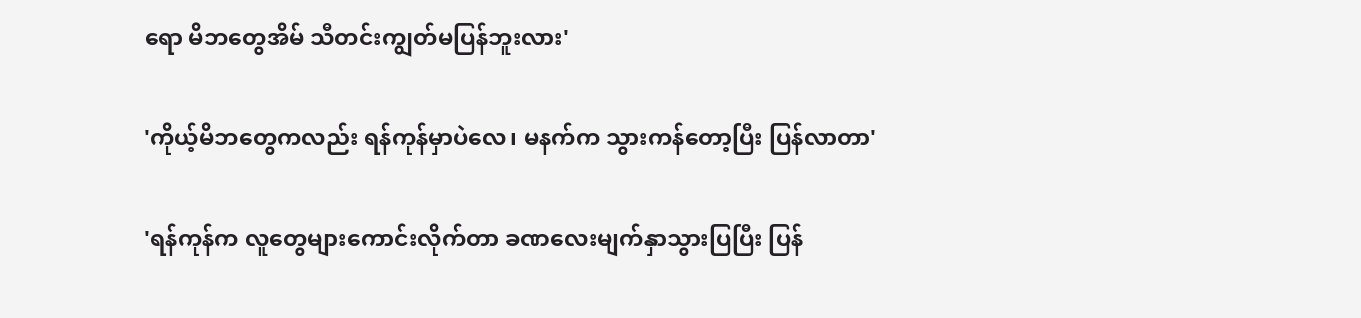ရော မိဘတွေအိမ် သီတင်းကျွတ်မပြန်ဘူးလား'

'ကိုယ့်မိဘတွေကလည်း ရန်ကုန်မှာပဲလေ၊ မနက်က သွားကန်တော့ပြီး ပြန်လာတာ'

'ရန်ကုန်က လူတွေများကောင်းလိုက်တာ ခဏလေးမျက်နှာသွားပြပြီး ပြန်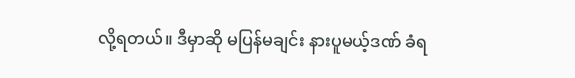လို့ရတယ်။ ဒီမှာဆို မပြန်မချင်း နားပူမယ့်ဒဏ် ခံရ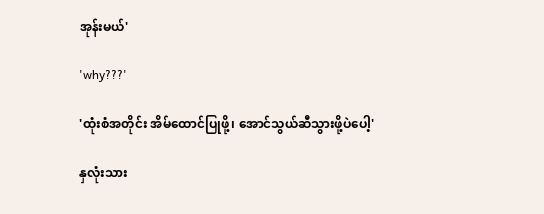အုန်းမယ်'

'why???'

'ထုံးစံအတိုင်း အိမ်ထောင်ပြုဖို့၊ အောင်သွယ်ဆီသွားဖို့ပဲပေါ့'

နှလုံးသား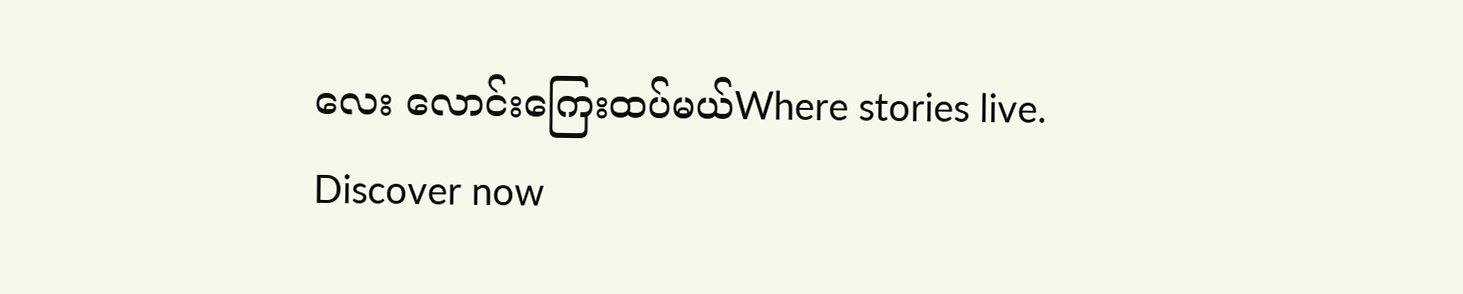လေး လောင်းကြေးထပ်မယ်Where stories live. Discover now